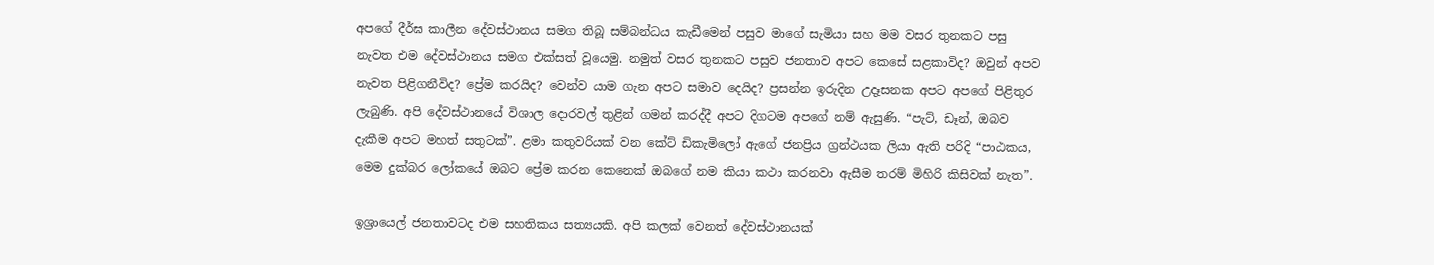අපගේ දීර්ඝ කාලීන දේවස්ථානය සමග තිබූ සම්බන්ධය කැඩීමෙන් පසුව මාගේ සැමියා සහ මම වසර තුනකට පසු නැවත එම දේවස්ථානය සමග එක්සත් වූයෙමු. නමුත් වසර තුනකට පසුව ජනතාව අපට කෙසේ සළකාවිද? ඔවුන් අපව නැවත පිළිගනීවිද? ප්‍රේම කරයිද? වෙන්ව යාම ගැන අපට සමාව දෙයිද? ප්‍රසන්න ඉරුදින උදෑසනක අපට අපගේ පිළිතුර ලැබුණි. අපි දේවස්ථානයේ විශාල දොරවල් තුළින් ගමන් කරද්දී අපට දිගටම අපගේ නම් ඇසුණි. “පැට්, ඩෑන්, ඔබව දැකීම අපට මහත් සතුටක්”. ළමා කතුවරියක් වන කේට් ඩිකැමිලෝ ඇගේ ජනප්‍රිය ග්‍රන්ථයක ලියා ඇති පරිදි “පාඨකය, මෙම දුක්බර ලෝකයේ ඔබට ප්‍රේම කරන කෙනෙක් ඔබගේ නම කියා කථා කරනවා ඇසීම තරම් මිහිරි කිසිවක් නැත”.

ඉශ්‍රායෙල් ජනතාවටද එම සහතිකය සත්‍යයකි. අපි කලක් වෙනත් දේවස්ථානයක්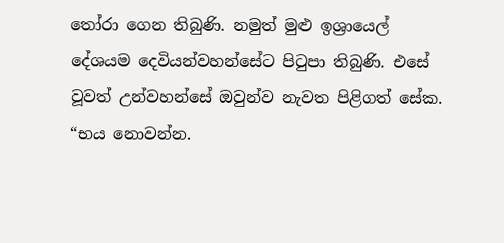තෝරා ගෙන තිබුණි. නමුත් මුළු ඉශ්‍රායෙල් දේශයම දෙවියන්වහන්සේට පිටුපා තිබුණි. එසේ වූවත් උන්වහන්සේ ඔවුන්ව නැවත පිළිගත් සේක. “භය නොවන්න.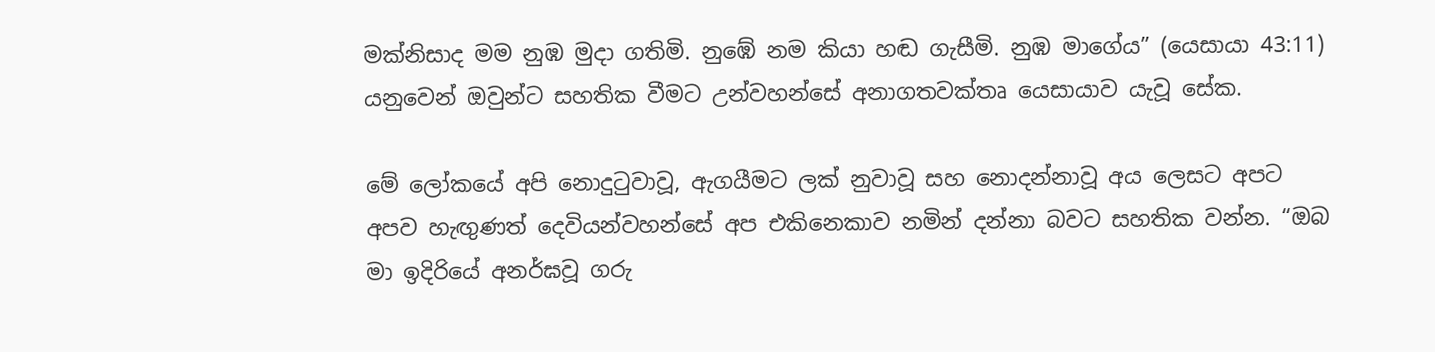මක්නිසාද මම නුඹ මුදා ගතිමි. නුඹේ නම කියා හඬ ගැසීමි. නුඹ මාගේය” (යෙසායා 43:11) යනුවෙන් ඔවුන්ට සහතික වීමට උන්වහන්සේ අනාගතවක්තෘ යෙසායාව යැවූ සේක.

මේ ලෝකයේ අපි නොදුටුවාවූ, ඇගයීමට ලක් නුවාවූ සහ නොදන්නාවූ අය ලෙසට අපට අපව හැඟුණත් දෙවියන්වහන්සේ අප එකිනෙකාව නමින් දන්නා බවට සහතික වන්න. “ඔබ මා ඉදිරියේ අනර්ඝවූ ගරු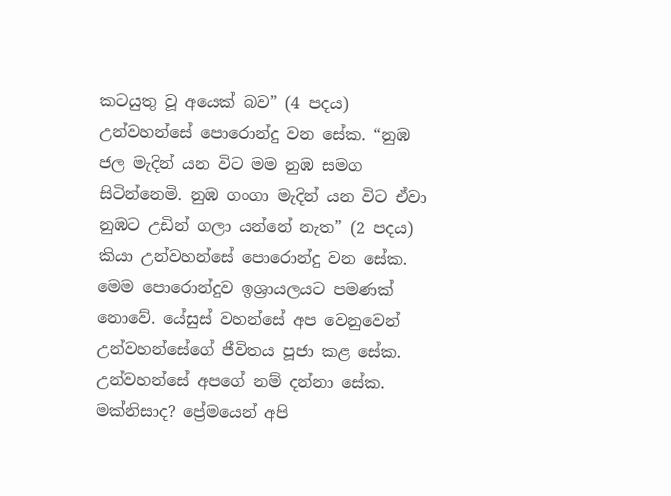කටයුතු වූ අයෙක් බව” (4 පදය) උන්වහන්සේ පොරොන්දු වන සේක. “නුඹ ජල මැදින් යන විට මම නුඹ සමග සිටින්නෙමි. නුඹ ගංගා මැදින් යන විට ඒවා නුඹට උඩින් ගලා යන්නේ නැත” (2 පදය) කියා උන්වහන්සේ පොරොන්දු වන සේක. මෙම පොරොන්දුව ඉශ්‍රායලයට පමණක් නොවේ. යේසුස් වහන්සේ අප වෙනුවෙන් උන්වහන්සේගේ ජීවිතය පූජා කළ සේක. උන්වහන්සේ අපගේ නම් දන්නා සේක. මක්නිසාද? ප්‍රේමයෙන් අපි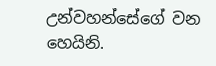උන්වහන්සේගේ වන හෙයිනි.